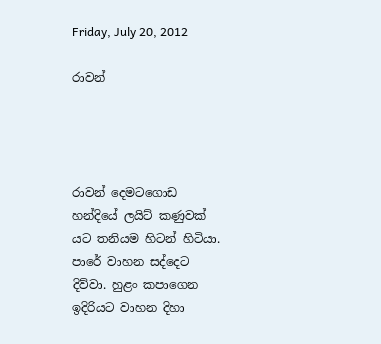Friday, July 20, 2012

රාවන්




රාවන් දෙමටගොඩ හන්දියේ ලයිට් කණුවක් යට තනියම හිටන් හිටියා. පාරේ වාහන සද්දෙට දිව්වා. හුළං කපාගෙන ඉදිරියට වාහන දිහා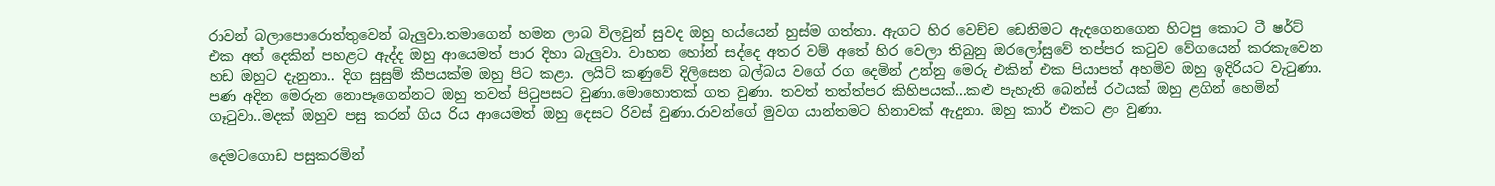රාවන් බලාපොරොත්තුවෙන් බැලුවා.තමාගෙන් හමන ලාබ විලවුන් සුවද ඔහු හය්යෙන් හුස්ම ගත්තා. ඇගට හිර වෙච්ච ඩෙනිමට ඇදගෙනගෙන හිටපු කොට ටී ෂර්ට් එක අත් දෙකින් පහළට ඇද්ද ඔහු ආයෙමත් පාර දිහා බැලුවා. වාහන හෝන් සද්දෙ අතර වම් අතේ හිර වෙලා තිබුනු ඔරලෝසුවේ තප්පර කටුව වේගයෙන් කරකැවෙන හඩ ඔහුට දැනුනා.. දිග සුසුම් කීපයක්ම ඔහු පිට කළා. ලයිට් කණුවේ දිලිසෙන බල්බය වගේ රග දෙමින් උන්නු මෙරු එකින් එක පියාපත් අහමිව ඔහු ඉදිරියට වැටුණා. පණ අදින මෙරුන නොපෑගෙන්නට ඔහු තවත් පිටුපසට වුණා.මොහොතක් ගත වුණා. තවත් තත්ත්පර කිහිපයක්...කළු පැහැති බෙන්ස් රථයක් ඔහු ළගින් හෙමින් ගෑටුවා..මදක් ඔහුව පසු කරන් ගිය රිය ආයෙමත් ඔහු දෙසට රිවස් වුණා.රාවන්ගේ මුවග යාන්තමට හිනාවක් ඇදුනා. ඔහු කාර් එකට ළං වුණා.

දෙමටගොඩ පසුකරමින්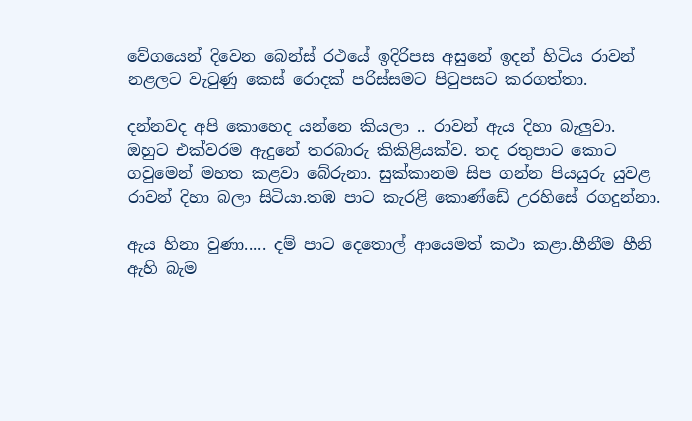වේගයෙන් දිවෙන බෙන්ස් රථයේ ඉදිරිපස අසුනේ ඉදන් හිටිය රාවන් නළලට වැටුණු කෙස් රොදක් පරිස්සමට පිටුපසට කරගත්තා.

දන්නවද අපි කොහෙද යන්නෙ කියලා .. රාවන් ඇය දිහා බැලුවා. ඔහුට එක්වරම ඇදුනේ තරබාරු කිකිළියක්ව. තද රතුපාට කොට ගවුමෙන් මහත කළවා බේරුනා. සුක්කානම සිප ගන්න පියයුරු යුවළ රාවන් දිහා බලා සිටියා.තඹ පාට ‍කැරළි කොණ්ඩේ උරහිසේ රගදුන්නා.

ඇය හිනා වුණා..... දම් පාට දෙතොල් ආයෙමත් කථා කළා.හීනීම හීනි ඇහි බැම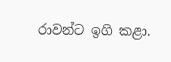රාවන්ට ඉගි කළා.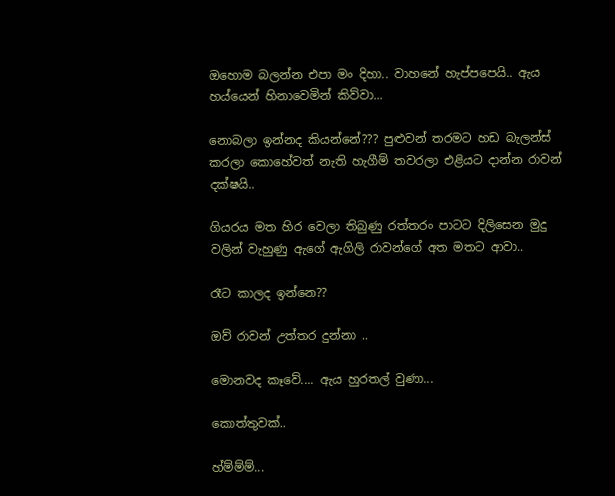ඔහොම බලන්න එපා මං දිහා.. වාහනේ හැප්පපෙයි.. ඇය හය්යෙන් හිනාවෙමින් කිව්වා...

නොබලා ඉන්නද කියන්නේ??? පුළුවන් තරමට හඩ බැලන්ස් කරලා කොහේවත් නැති හැගීම් තවරලා එළියට දාන්න රාවන් දක්ෂයි..

ගියරය මත හිර වෙලා තිබුණු රත්තරං පාටට දිලිසෙන මුදු වලින් වැහුණු ඇගේ ඇගිලි රාවන්ගේ අත මතට ආවා..

රෑට කාලද ඉන්නෙ??

ඔව් රාවන් උත්තර දුන්නා ..

මොනවද කෑවේ.... ඇය හුරතල් වුණා...

කොත්තුවක්..

හ්ම්ම්ම්...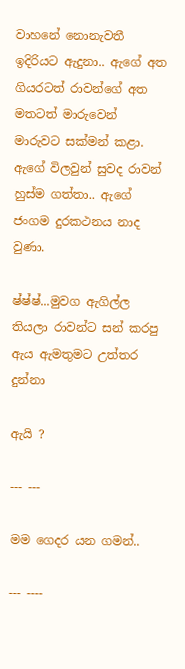වාහනේ නොනැවතී ඉදිරියට ඇදුනා.. ඇගේ අත ගියරටත් රාවන්ගේ අත මතටත් මාරුවෙන් මාරුවට සක්මන් කළා. ඇගේ විලවුන් සුවද රාවන් හුස්ම ගත්තා.. ඇගේ ජංගම දුරකථනය නාද වුණා.

ෂ්ෂ්ෂ්...මුවග ඇගිල්ල තියලා රාවන්ට සන් කරපු ඇය ඇමතුමට උත්තර දුන්නා

ඇයි ?

--- ---

මම ගෙදර යන ගමන්..

--- ----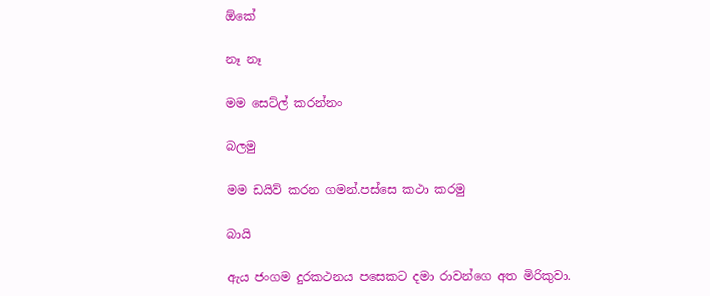ඕකේ

නෑ නෑ

මම සෙට්ල් කරන්නං

බලමු

මම ඩයිව් කරන ගමන්.පස්සෙ කථා කරමු

බායි

ඇය ජංගම දුරකථනය පසෙකට දමා රාවන්ගෙ අත මිරිකුවා.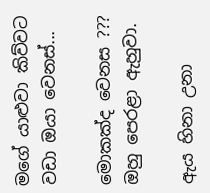මගේ යාළුවා කිව්වට වඩා ඔයා වෙනස්...

මොකක්ද වෙනස ??? ඔහු පෙරළා ඇහුවා.

ඇය හිනා උනා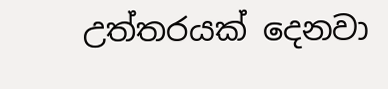උත්තරයක් දෙනවා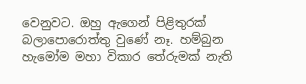වෙනුවට. ඔහු ඇගෙන් පිළිතුරක් බලාපොරොත්තු වුණේ නෑ. හම්බුන හැමෝම මහා විකාර තේරුමක් නැති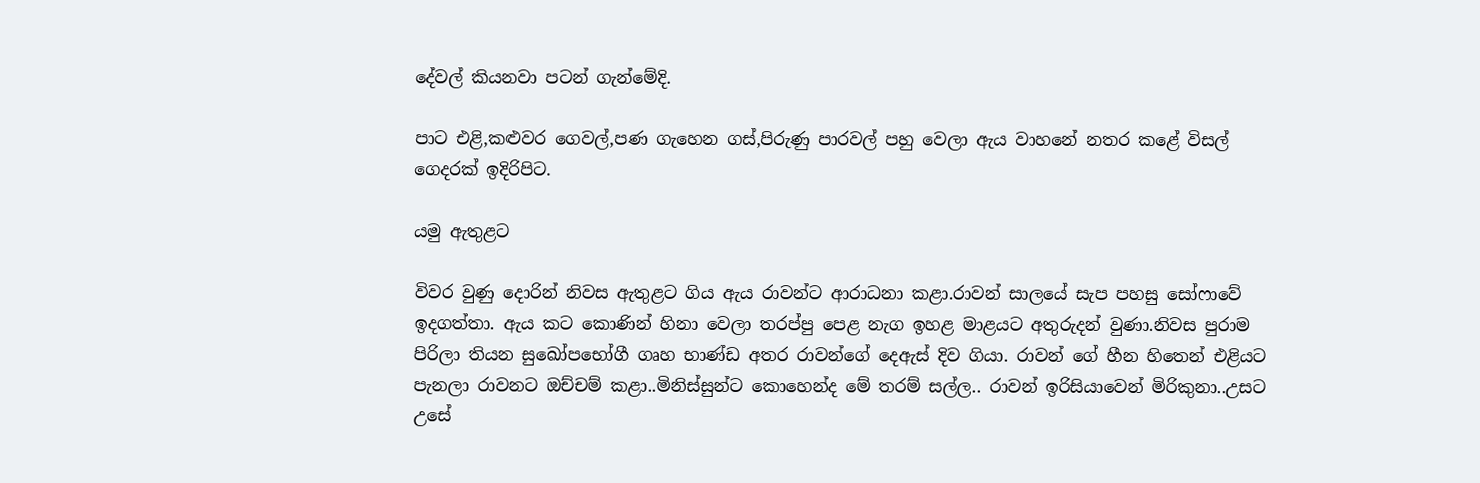දේවල් කියනවා පටන් ගැන්මේදි.

පාට එළි,කළුවර ගෙවල්,පණ ගැහෙන ගස්,පිරුණු පාරවල් පහු වෙලා ඇය වාහනේ නතර කළේ විසල් ගෙදරක් ඉදිරිපිට.

යමු ඇතුළට

විවර වුණු දොරින් නිවස ඇතුළට ගිය ඇය රාවන්ට ආරාධනා කළා.රාවන් සාලයේ සැප පහසු සෝෆාවේ ඉදගත්තා. ඇය කට කොණින් හිනා වෙලා තරප්පු පෙළ නැග ඉහළ මාළය‍ට අතුරුදන් වුණා.නිවස පුරාම පිරිලා තියන සුඛෝපභෝගී ගෘහ භාණ්ඩ අතර රාවන්ගේ දෙඇස් දිව ගියා. රාවන් ගේ හීන හිතෙන් එළියට පැනලා රාවනට ඔච්චම් කළා..මිනිස්සුන්ට කොහෙන්ද මේ තරම් සල්ල.. රාවන් ඉරිසියාවෙන් මිරිකුනා..උසට උසේ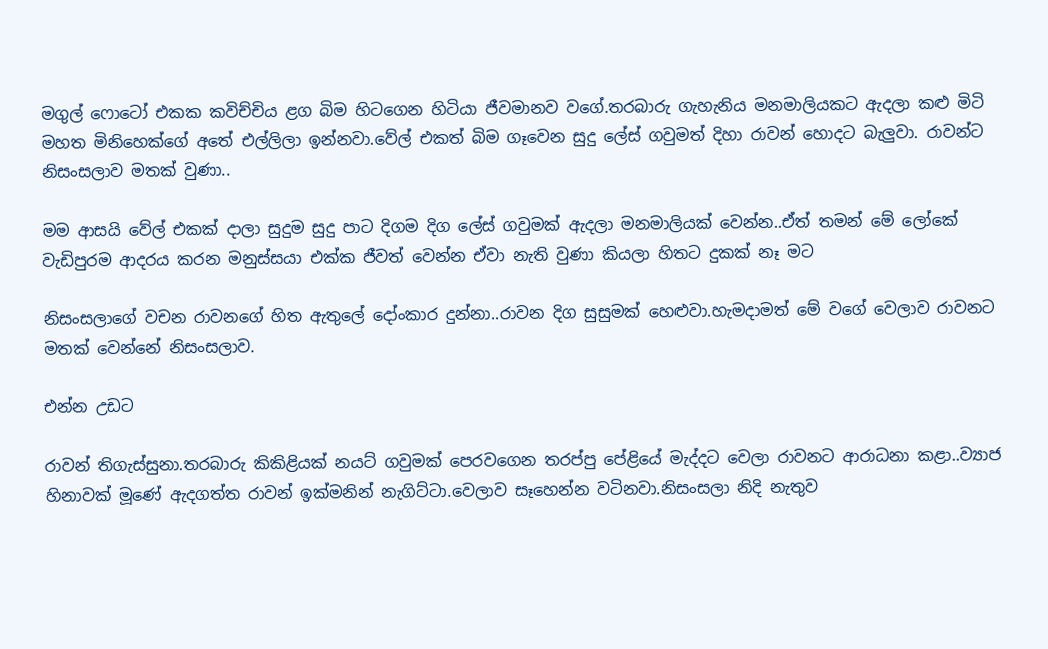මගුල් ෆොටෝ එකක කවිච්චිය ළග බිම හිටගෙන හිටියා ජීවමානව වගේ.තරබාරු ගැහැනිය මනමාලියකට ඇදලා කළු මිටි මහත මිනිහෙක්ගේ අතේ එල්ලිලා ඉන්නවා.වේල් එකත් බිම ගෑවෙන සුදු ලේස් ගවුමත් දිහා රාවන් හොදට බැලුවා. රාවන්ට නිසංසලාව මතක් වුණා..

මම ආසයි වේල් එකක් දාලා සුදුම සුදු පාට දිගම දිග ලේස් ගවුමක් ඇදලා මනමාලියක් වෙන්න..ඒත් තමන් මේ ලෝකේ වැඩිපුරම ආදරය කරන මනුස්සයා එක්ක ජීවත් වෙන්න ඒවා නැති වුණා කියලා හිතට දුකක් නෑ මට

නිසංසලාගේ වචන රාවනගේ හිත ඇතුලේ දෝංකාර දුන්නා..රාවන දිග සුසුමක් හෙළුවා.හැමදාමත් මේ වගේ වෙලාව රාවනට මතක් වෙන්නේ නිසංසලාව.

එන්න උඩට

රාවන් තිගැස්සුනා.තරබාරු කිකිළියක් නයට් ගවුමක් පෙරවගෙන තරප්පු පේළියේ මැද්දට වෙලා රාවනට ආරාධනා කළා..ව්‍යාජ හිනාවක් මූණේ ඇදගත්ත රාවන් ඉක්මනින් නැගිට්ටා.වෙලාව සෑහෙන්න වටිනවා.නිසංසලා නිදි නැතුව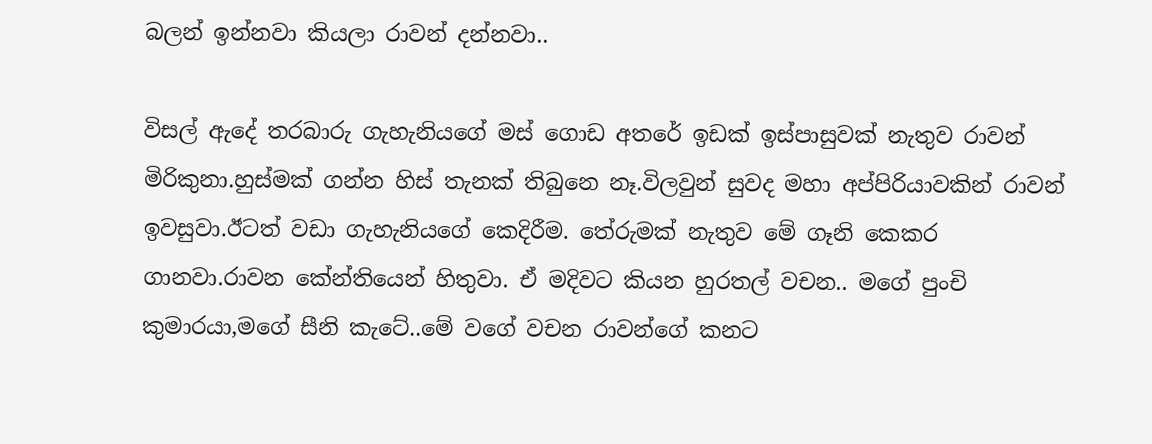බලන් ඉන්නවා කියලා රාවන් දන්නවා..

විසල් ඇදේ තරබාරු ගැහැනියගේ මස් ගොඩ අතරේ ඉඩක් ඉස්පාසුවක් නැතුව රාවන් මිරිකුනා.හුස්මක් ගන්න හිස් තැනක් තිබුනෙ නෑ.විලවුන් සුවද මහා අප්පිරියා‍වකින් රාවන් ඉවසුවා.ඊටත් වඩා ගැහැනියගේ කෙදිරීම. තේරුමක් නැතුව මේ ගෑනි කෙකර ගානවා.රාවන කේන්තියෙන් හිතුවා. ඒ මදිවට කියන හුරතල් වචන.. ම‍ගේ පුංචි කුමාරයා,මගේ සීනි කැටේ..මේ වගේ වචන රාවන්ගේ කනට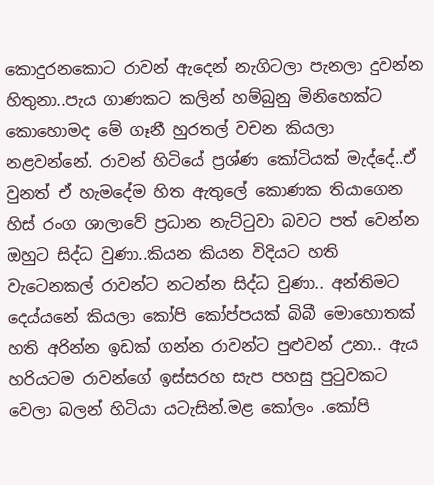කොදුරනකොට රාවන් ඇදෙන් නැගිටලා පැනලා දුවන්න හිතුනා..පැය ගාණකට කලින් හම්බුනු මිනිහෙක්ට කොහොමද මේ ගෑනී හුරතල් වචන කියලා නළවන්නේ. රාවන් හිටියේ ප්‍රශ්ණ කෝටියක් මැද්දේ..ඒ වුනත් ඒ හැමදේම හිත ඇතුලේ කොණක ති‍යාගෙන හිස් රංග ශාලාවේ ප්‍රධාන නැට්ටුවා බවට පත් වෙන්න ඔහුට සිද්ධ වුණා..කියන කියන විදියට හති වැටෙනකල් රාවන්ට නටන්න සිද්ධ වුණා.. අන්තිමට දෙය්යනේ කියලා කෝපි කෝප්පයක් බිබී මොහොතක් හති අරින්න ඉඩක් ගන්න රාවන්ට පුළුවන් උනා.. ඇය හරියටම රාවන්ගේ ඉස්සරහ සැප පහසු පුටුවකට වෙලා බලන් හිටියා යටැසින්.මළ කෝලං .කෝපි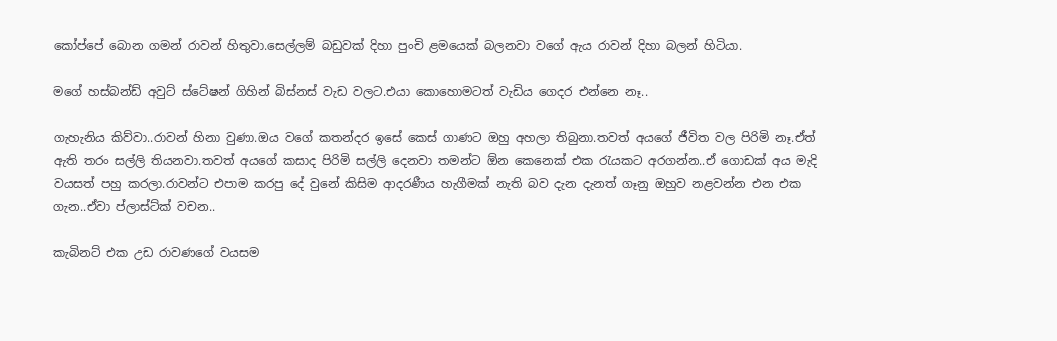කෝප්පේ බොන ගමන් රාවන් හිතුවා.සෙල්ලම් බඩුවක් දිහා පුංචි ළමයෙක් බලනවා වගේ ඇය රාවන් දිහා බලන් හිටියා.

මගේ හස්බන්ඩ් අවුට් ස්ටේෂන් ගිහින් බිස්නස් වැඩ වලට.එයා කොහොමටත් වැඩිය ගෙදර එන්නෙ නෑ..

ගැහැනිය කිව්වා..රාවන් හිනා වුණා.ඔය වගේ කතන්දර ඉසේ කෙස් ගාණට ඔහු අහලා තිබුනා.තවත් අයගේ ජීවිත වල පිරිමි නෑ.ඒත් ඇති තරං සල්ලි තියනවා.තවත් අයගේ කසාද පිරිමි සල්ලි දෙනවා තමන්ට ඕන කෙනෙක් එක රැයකට අරගන්න..ඒ ගොඩක් අය මැදි වයසත් පහු කරලා.රාවන්ට එපාම කරපු දේ වුනේ කිසිම ආදරණීය හැගීමක් නැති බව දැන දැනත් ගෑනු ඔහුව නළවන්න එන එක ගැන..ඒවා ප්ලාස්ට්ක් වචන..

කැබිනට් එක උඩ රාවණගේ වයසම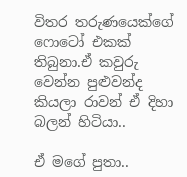විතර තරුණයෙක්ගේ ෆොටෝ එකක් තිබුනා.ඒ කවුරු වෙන්න පුළුවන්ද කියලා රාවන් ඒ දිහා බලන් හිටියා..

ඒ මගේ පුතා..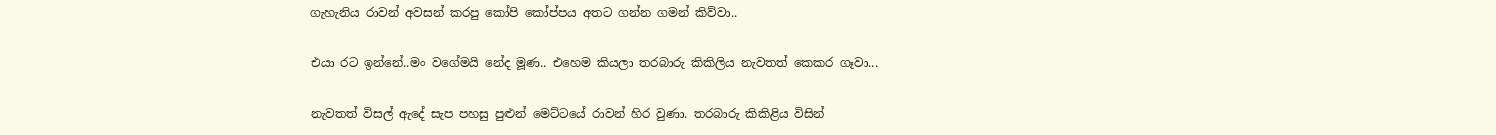ගැහැනිය රාවන් අවසන් කරපු කෝපි කෝප්පය අතට ගන්න ගමන් කිව්වා..

එයා රට ඉන්නේ..මං වගේමයි නේද මූණ.. එහෙම කියලා තරබාරු කිකිලිය නැවතත් කෙකර ගෑවා...

නැවතත් විසල් ඇදේ සැප පහසු පුළුන් මෙට්ටයේ රාවන් හිර වුණා. තරබාරු කිකිළිය විසින්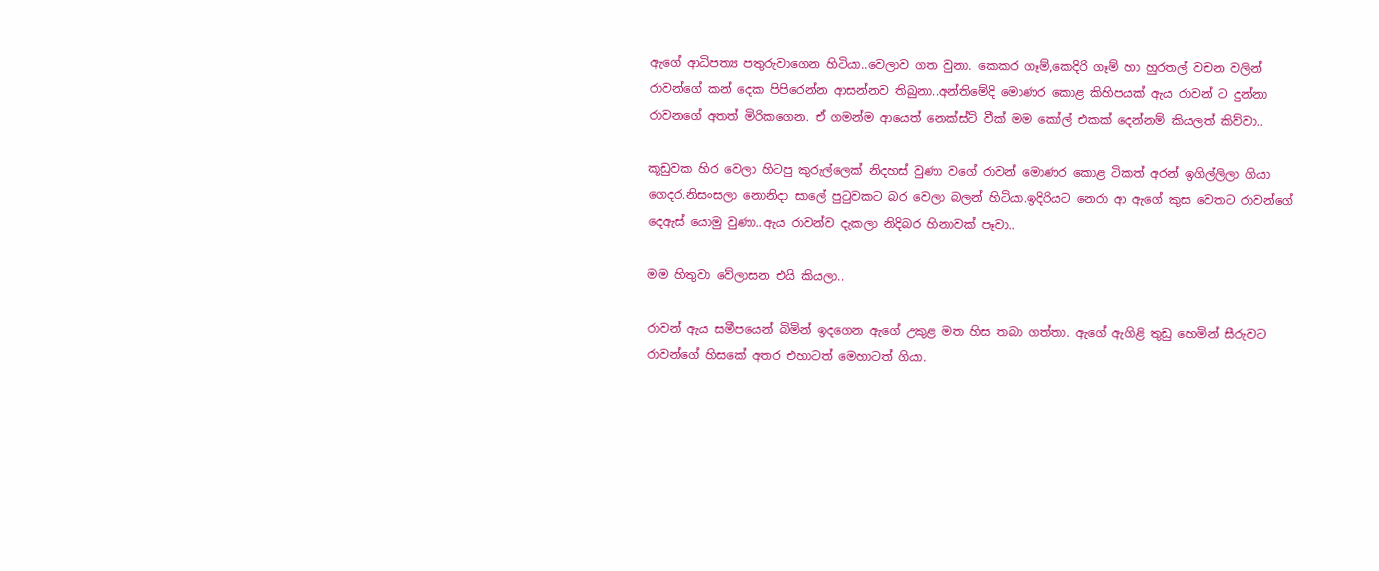ඇගේ ආධිපත්‍ය පතුරුවාගෙන හිටියා..වෙලාව ගත වුනා. කෙකර ගෑම්,කෙදිරි ගෑම් හා හුරතල් වචන වලින් රාවන්ගේ කන් දෙක පිපිරෙන්න ආසන්නව තිබුනා..අන්තිමේදි මොණර කොළ කිහිපයක් ඇය රාවන් ට දුන්නා රාවනගේ අතත් මිරිකගෙන. ඒ ගමන්ම ආයෙත් නෙක්ස්ට් වීක් මම කෝල් එකක් දෙන්නම් කියලත් කිව්වා..

කූඩුවක හිර වෙලා හිටපු කුරුල්ලෙක් නිදහස් වුණා වගේ රාවන් මොණර කොළ ටිකත් අරන් ඉගිල්ලිලා ගියා ගෙදර.නිසංසලා නොනිදා සාලේ පුටුවකට බර වෙලා බලන් හිටියා.ඉදිරියට නෙරා ආ ඇගේ කුස වෙතට රාවන්ගේ දෙඇස් යොමු වුණා..ඇය රාවන්ව දැකලා නිදිබර හිනාවක් පෑවා..

මම හිතුවා වේලාසන එයි කියලා..

රාවන් ඇය සමීපයෙන් බිමින් ඉදගෙන ඇගේ උකුළ මත හිස තබා ගත්තා. ඇගේ ඇගිළි තුඩු හෙමින් සීරුවට රාවන්ගේ හිසකේ අතර එහාටත් මෙහාටත් ගියා.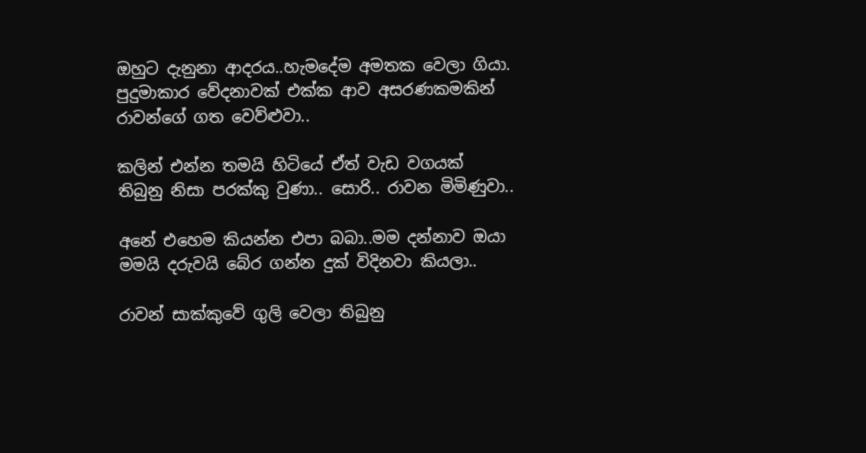ඔහුට දැනුනා ආදරය..හැමදේම අමතක වෙලා ගියා. පුදුමාකාර වේදනාවක් එක්ක ආව අසරණකමකින් රාවන්ගේ ගත වෙව්ළුවා..

කලින් එන්න තමයි හිටියේ ඒත් වැඩ වගයක් තිබුනු නිසා පරක්කු වුණා.. සොරි.. රාවන මිමිණුවා..

අනේ එහෙම කියන්න එපා බබා..මම දන්නාව ඔයා මමයි දරුවයි බේර ගන්න දුක් විදිනවා කියලා..

රාවන් සාක්කුවේ ගුලි වෙලා තිබුනු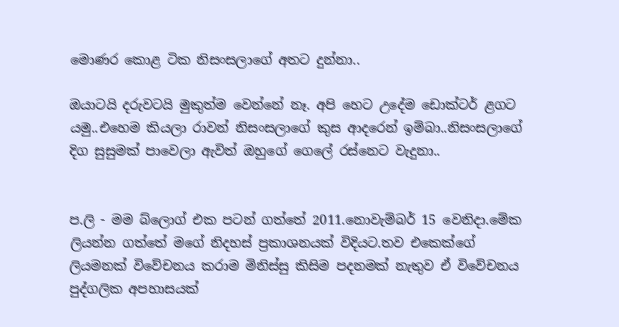මොණර කොළ ටික නිසංසලාගේ අතට දුන්නා..

ඔයාටයි දරුවටයි මුකුත්ම වෙන්නේ නෑ. අපි හෙට උදේම ඩොක්ටර් ළගට යමු..එහෙම කියලා රාවන් නිසංසලාගේ කුස ආදරෙන් ඉම්බා..නිසංසලාගේ දිග සුසුමක් පාවෙලා ඇවිත් ඔහුගේ ගෙලේ රස්නෙට වැදුනා..


ප.ලි - මම බ්ලොග් එක පටන් ගත්තේ 2011.නොවැම්බර් 15 වෙනිදා.මේක ලියන්න ගත්තේ මගේ නිදහස් ප්‍රකාශනයක් විදියට.තව එකෙක්ගේ ලියමනක් විවේචනය කරාම මිනිස්සු කිසිම පදනමක් නැතුව ඒ විවේචනය පුද්ගලික අපහාසයක්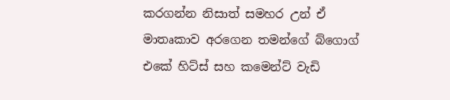කරගන්න නිසාත් සමහර උන් ඒ මාතෘකාව අරගෙන තමන්ගේ බ්ගොග් එකේ හිට්ස් සහ කමෙන්ට් වැඩි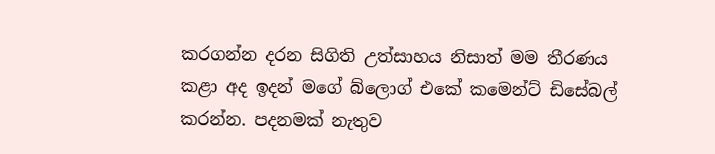කරගන්න දරන සිගිති උත්සාහය නිසාත් මම තීරණය කළා අද ඉදන් ම‍ගේ බ්ලොග් එකේ කමෙන්ට් ඩිසේබල් කරන්න. පදනමක් නැතුව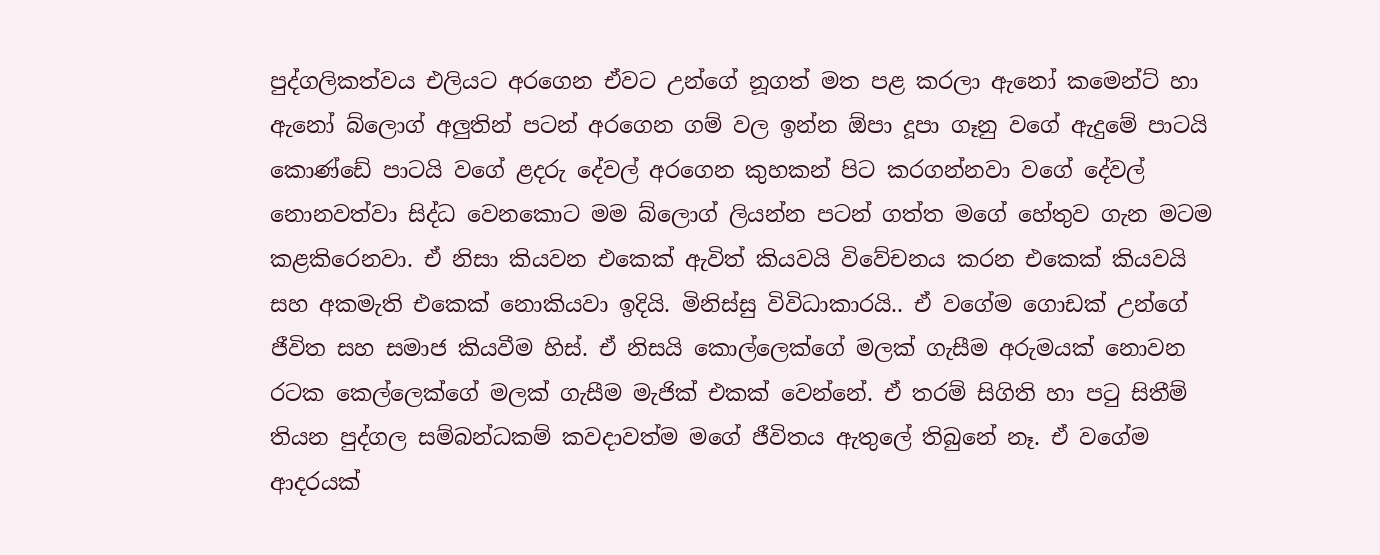පුද්ගලිකත්වය එලියට අරගෙන ඒවට උන්ගේ නූගත් මත පළ කරලා ඇනෝ කමෙන්ට් හා ඇනෝ බ්ලොග් අලුතින් පටන් අරගෙන ගම් වල ඉන්න ඕපා දූපා ගෑනු වගේ ඇදුමේ පාටයි කොණ්ඩේ පාටයි වගේ ළදරු දේවල් අරගෙන කුහකන් පිට කරගන්නවා වගේ දේවල් නොනවත්වා සිද්ධ වෙනකොට මම බ්ලොග් ලියන්න පටන් ගත්ත මගේ හේතුව ගැන මටම කළකිරෙනවා. ඒ නිසා කියවන එකෙක් ඇවිත් කියවයි විවේචනය කරන එකෙක් කියවයි සහ අකමැති එකෙක් නොකියවා ඉදියි. මිනිස්සු විවිධාකාරයි.. ඒ වගේම ගොඩක් උන්ගේ ජීවිත සහ සමාජ කියවීම හිස්. ඒ නිසයි කොල්ලෙක්ගේ මලක් ගැසීම අරුමයක් නොවන රටක කෙල්ලෙක්ගේ මලක් ගැසීම මැජික් එකක් වෙන්නේ. ඒ තරම් සිගිති හා පටු සිතීම් තියන පුද්ගල සම්බන්ධකම් කවදාවත්ම මගේ ජීවිතය ඇතුලේ තිබුනේ නෑ. ඒ වගේම ආදරයක්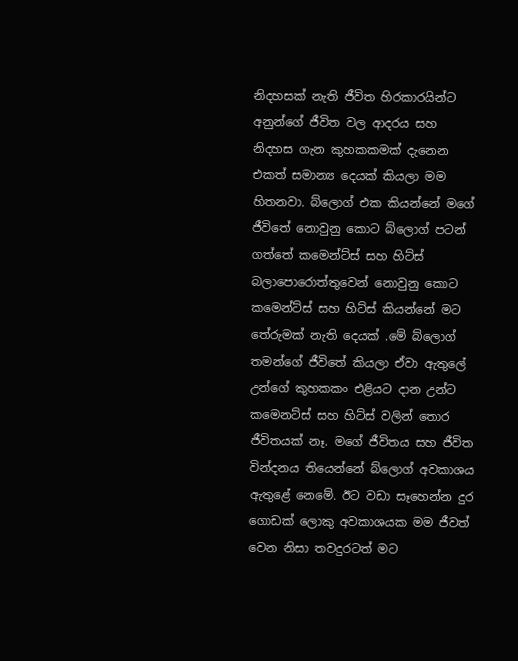නිදහසක් නැති ජීවිත හිරකාරයින්ට අනුන්ගේ ජීවිත වල ආදරය සහ නිදහස ගැන කුහකකමක් දැනෙන එකත් සමාන්‍ය දෙයක් කියලා මම හිතනවා. බ්ලොග් එක කියන්නේ මගේ ජීවිතේ නොවුනු කොට බ්ලොග් පටන් ගත්තේ කමෙන්ට්ස් සහ හිට්ස් බලාපොරොත්තුවෙන් නොවුනු කොට කමෙන්ට්ස් සහ හිට්ස් කියන්නේ මට තේරුමක් නැති දෙයක් .මේ බ්ලොග් තමන්ගේ ජීවිතේ කියලා ඒවා ඇතුලේ උන්ගේ කුහකකං එළියට දාන උන්ට කමෙනට්ස් සහ හිට්ස් වලින් තොර ජීවිතයක් නෑ. මගේ ජීවිතය සහ ජීවිත වින්දනය තියෙන්නේ බ්ලොග් අවකාශය ඇතුළේ නෙමේ. ඊට වඩා සෑහෙන්න දුර ගොඩක් ලොකු අවකාශයක මම ජීවත් වෙන නිසා තවදුරටත් මට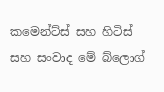කමෙන්ට්ස් සහ හිටිස් සහ සංවාද මේ බ්ලොග්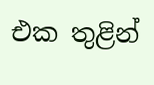එක තුළින්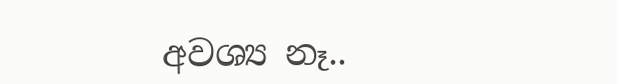අවශ්‍ය නෑ..